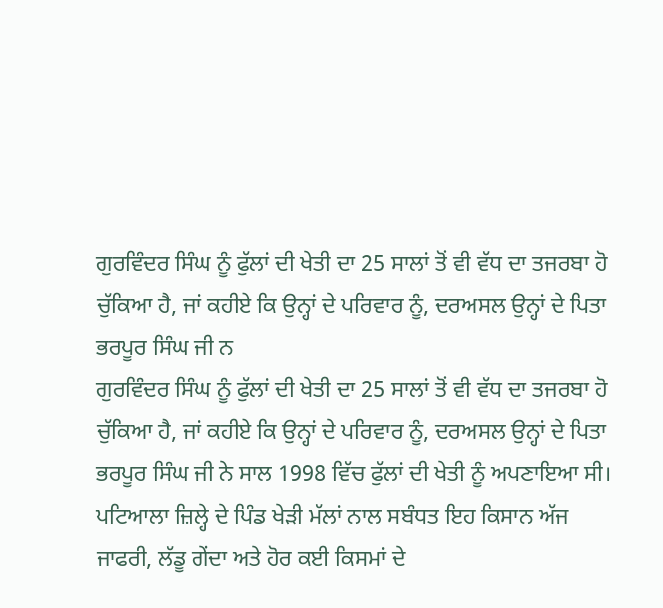ਗੁਰਵਿੰਦਰ ਸਿੰਘ ਨੂੰ ਫੁੱਲਾਂ ਦੀ ਖੇਤੀ ਦਾ 25 ਸਾਲਾਂ ਤੋਂ ਵੀ ਵੱਧ ਦਾ ਤਜਰਬਾ ਹੋ ਚੁੱਕਿਆ ਹੈ, ਜਾਂ ਕਹੀਏ ਕਿ ਉਨ੍ਹਾਂ ਦੇ ਪਰਿਵਾਰ ਨੂੰ, ਦਰਅਸਲ ਉਨ੍ਹਾਂ ਦੇ ਪਿਤਾ ਭਰਪੂਰ ਸਿੰਘ ਜੀ ਨ
ਗੁਰਵਿੰਦਰ ਸਿੰਘ ਨੂੰ ਫੁੱਲਾਂ ਦੀ ਖੇਤੀ ਦਾ 25 ਸਾਲਾਂ ਤੋਂ ਵੀ ਵੱਧ ਦਾ ਤਜਰਬਾ ਹੋ ਚੁੱਕਿਆ ਹੈ, ਜਾਂ ਕਹੀਏ ਕਿ ਉਨ੍ਹਾਂ ਦੇ ਪਰਿਵਾਰ ਨੂੰ, ਦਰਅਸਲ ਉਨ੍ਹਾਂ ਦੇ ਪਿਤਾ ਭਰਪੂਰ ਸਿੰਘ ਜੀ ਨੇ ਸਾਲ 1998 ਵਿੱਚ ਫੁੱਲਾਂ ਦੀ ਖੇਤੀ ਨੂੰ ਅਪਣਾਇਆ ਸੀ। ਪਟਿਆਲਾ ਜ਼ਿਲ੍ਹੇ ਦੇ ਪਿੰਡ ਖੇੜੀ ਮੱਲਾਂ ਨਾਲ ਸਬੰਧਤ ਇਹ ਕਿਸਾਨ ਅੱਜ ਜਾਫਰੀ, ਲੱਡੂ ਗੇਂਦਾ ਅਤੇ ਹੋਰ ਕਈ ਕਿਸਮਾਂ ਦੇ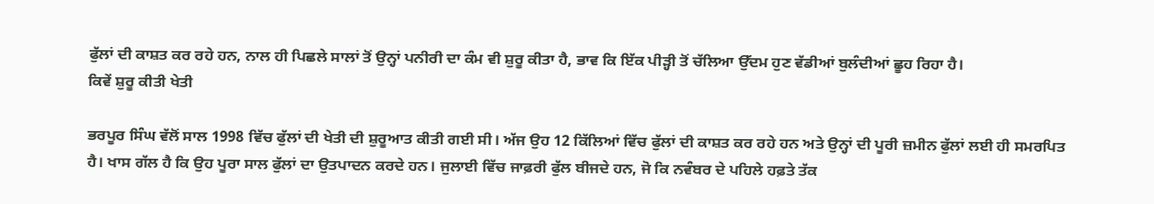ਫੁੱਲਾਂ ਦੀ ਕਾਸ਼ਤ ਕਰ ਰਹੇ ਹਨ, ਨਾਲ ਹੀ ਪਿਛਲੇ ਸਾਲਾਂ ਤੋਂ ਉਨ੍ਹਾਂ ਪਨੀਰੀ ਦਾ ਕੰਮ ਵੀ ਸ਼ੁਰੂ ਕੀਤਾ ਹੈ, ਭਾਵ ਕਿ ਇੱਕ ਪੀੜ੍ਹੀ ਤੋਂ ਚੱਲਿਆ ਉੱਦਮ ਹੁਣ ਵੱਡੀਆਂ ਬੁਲੰਦੀਆਂ ਛੂਹ ਰਿਹਾ ਹੈ।
ਕਿਵੇਂ ਸ਼ੁਰੂ ਕੀਤੀ ਖੇਤੀ

ਭਰਪੂਰ ਸਿੰਘ ਵੱਲੋਂ ਸਾਲ 1998 ਵਿੱਚ ਫੁੱਲਾਂ ਦੀ ਖੇਤੀ ਦੀ ਸ਼ੁਰੂਆਤ ਕੀਤੀ ਗਈ ਸੀ। ਅੱਜ ਉਹ 12 ਕਿੱਲਿਆਂ ਵਿੱਚ ਫੁੱਲਾਂ ਦੀ ਕਾਸ਼ਤ ਕਰ ਰਹੇ ਹਨ ਅਤੇ ਉਨ੍ਹਾਂ ਦੀ ਪੂਰੀ ਜ਼ਮੀਨ ਫੁੱਲਾਂ ਲਈ ਹੀ ਸਮਰਪਿਤ ਹੈ। ਖਾਸ ਗੱਲ ਹੈ ਕਿ ਉਹ ਪੂਰਾ ਸਾਲ ਫੁੱਲਾਂ ਦਾ ਉਤਪਾਦਨ ਕਰਦੇ ਹਨ। ਜੁਲਾਈ ਵਿੱਚ ਜਾਫ਼ਰੀ ਫੁੱਲ ਬੀਜਦੇ ਹਨ, ਜੋ ਕਿ ਨਵੰਬਰ ਦੇ ਪਹਿਲੇ ਹਫ਼ਤੇ ਤੱਕ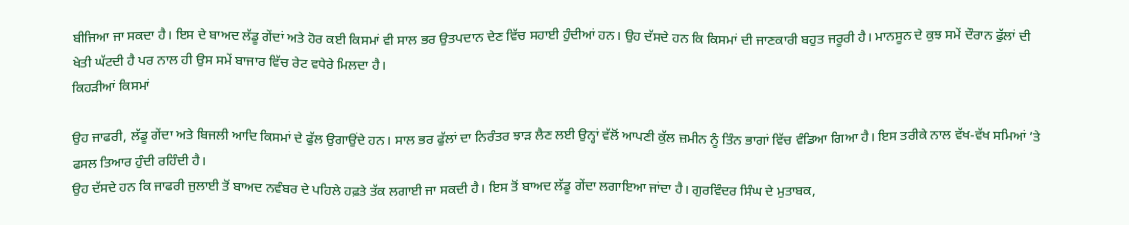ਬੀਜਿਆ ਜਾ ਸਕਦਾ ਹੈ। ਇਸ ਦੇ ਬਾਅਦ ਲੱਡੂ ਗੇਂਦਾਂ ਅਤੇ ਹੋਰ ਕਈ ਕਿਸਮਾਂ ਵੀ ਸਾਲ ਭਰ ਉਤਪਦਾਨ ਦੇਣ ਵਿੱਚ ਸਹਾਈ ਹੁੰਦੀਆਂ ਹਨ। ਉਹ ਦੱਸਦੇ ਹਨ ਕਿ ਕਿਸਮਾਂ ਦੀ ਜਾਣਕਾਰੀ ਬਹੁਤ ਜਰੂਰੀ ਹੈ। ਮਾਨਸੂਨ ਦੇ ਕੁਝ ਸਮੇਂ ਦੌਰਾਨ ਫੁੱਲਾਂ ਦੀ ਖੇਤੀ ਘੱਟਦੀ ਹੈ ਪਰ ਨਾਲ ਹੀ ਉਸ ਸਮੇਂ ਬਾਜਾਰ ਵਿੱਚ ਰੇਟ ਵਧੇਰੇ ਮਿਲਦਾ ਹੈ।
ਕਿਹੜੀਆਂ ਕਿਸਮਾਂ

ਉਹ ਜਾਫਰੀ, ਲੱਡੂ ਗੇਂਦਾ ਅਤੇ ਬਿਜਲੀ ਆਦਿ ਕਿਸਮਾਂ ਦੇ ਫੁੱਲ ਉਗਾਉਂਦੇ ਹਨ। ਸਾਲ ਭਰ ਫੁੱਲਾਂ ਦਾ ਨਿਰੰਤਰ ਝਾੜ ਲੈਣ ਲਈ ਉਨ੍ਹਾਂ ਵੱਲੋਂ ਆਪਣੀ ਕੁੱਲ ਜ਼ਮੀਨ ਨੂੰ ਤਿੰਨ ਭਾਗਾਂ ਵਿੱਚ ਵੰਡਿਆ ਗਿਆ ਹੈ। ਇਸ ਤਰੀਕੇ ਨਾਲ ਵੱਖ-ਵੱਖ ਸਮਿਆਂ ’ਤੇ ਫਸਲ ਤਿਆਰ ਹੁੰਦੀ ਰਹਿੰਦੀ ਹੈ।
ਉਹ ਦੱਸਦੇ ਹਨ ਕਿ ਜਾਫਰੀ ਜੁਲਾਈ ਤੋਂ ਬਾਅਦ ਨਵੰਬਰ ਦੇ ਪਹਿਲੇ ਹਫ਼ਤੇ ਤੱਕ ਲਗਾਈ ਜਾ ਸਕਦੀ ਹੈ। ਇਸ ਤੋਂ ਬਾਅਦ ਲੱਡੂ ਗੇਂਦਾ ਲਗਾਇਆ ਜਾਂਦਾ ਹੈ। ਗੁਰਵਿੰਦਰ ਸਿੰਘ ਦੇ ਮੁਤਾਬਕ,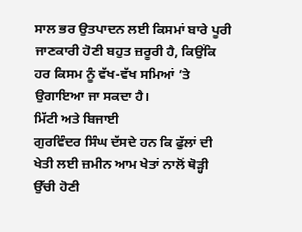ਸਾਲ ਭਰ ਉਤਪਾਦਨ ਲਈ ਕਿਸਮਾਂ ਬਾਰੇ ਪੂਰੀ ਜਾਣਕਾਰੀ ਹੋਣੀ ਬਹੁਤ ਜ਼ਰੂਰੀ ਹੈ, ਕਿਉਂਕਿ ਹਰ ਕਿਸਮ ਨੂੰ ਵੱਖ-ਵੱਖ ਸਮਿਆਂ ’ਤੇ ਉਗਾਇਆ ਜਾ ਸਕਦਾ ਹੈ।
ਮਿੱਟੀ ਅਤੇ ਬਿਜਾਈ
ਗੁਰਵਿੰਦਰ ਸਿੰਘ ਦੱਸਦੇ ਹਨ ਕਿ ਫੁੱਲਾਂ ਦੀ ਖੇਤੀ ਲਈ ਜ਼ਮੀਨ ਆਮ ਖੇਤਾਂ ਨਾਲੋਂ ਥੋੜ੍ਹੀ ਉੱਚੀ ਹੋਣੀ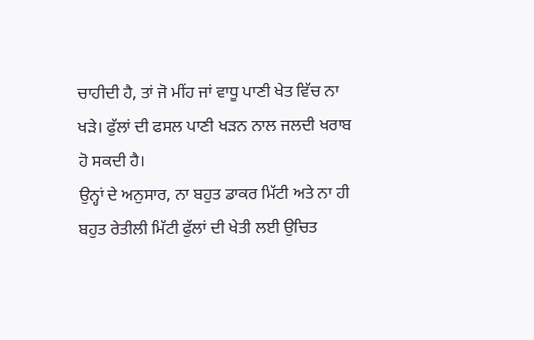ਚਾਹੀਦੀ ਹੈ, ਤਾਂ ਜੋ ਮੀਂਹ ਜਾਂ ਵਾਧੂ ਪਾਣੀ ਖੇਤ ਵਿੱਚ ਨਾ ਖੜੇ। ਫੁੱਲਾਂ ਦੀ ਫਸਲ ਪਾਣੀ ਖੜਨ ਨਾਲ ਜਲਦੀ ਖਰਾਬ ਹੋ ਸਕਦੀ ਹੈ।
ਉਨ੍ਹਾਂ ਦੇ ਅਨੁਸਾਰ, ਨਾ ਬਹੁਤ ਡਾਕਰ ਮਿੱਟੀ ਅਤੇ ਨਾ ਹੀ ਬਹੁਤ ਰੇਤੀਲੀ ਮਿੱਟੀ ਫੁੱਲਾਂ ਦੀ ਖੇਤੀ ਲਈ ਉਚਿਤ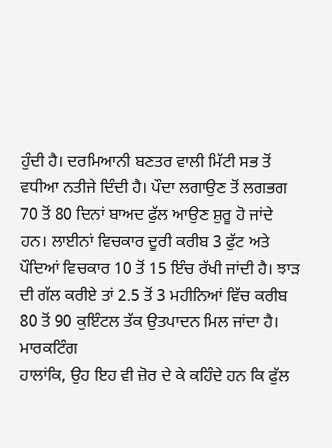ਹੁੰਦੀ ਹੈ। ਦਰਮਿਆਨੀ ਬਣਤਰ ਵਾਲੀ ਮਿੱਟੀ ਸਭ ਤੋਂ ਵਧੀਆ ਨਤੀਜੇ ਦਿੰਦੀ ਹੈ। ਪੌਦਾ ਲਗਾਉਣ ਤੋਂ ਲਗਭਗ 70 ਤੋਂ 80 ਦਿਨਾਂ ਬਾਅਦ ਫੁੱਲ ਆਉਣ ਸ਼ੁਰੂ ਹੋ ਜਾਂਦੇ ਹਨ। ਲਾਈਨਾਂ ਵਿਚਕਾਰ ਦੂਰੀ ਕਰੀਬ 3 ਫੁੱਟ ਅਤੇ ਪੌਦਿਆਂ ਵਿਚਕਾਰ 10 ਤੋਂ 15 ਇੰਚ ਰੱਖੀ ਜਾਂਦੀ ਹੈ। ਝਾੜ ਦੀ ਗੱਲ ਕਰੀਏ ਤਾਂ 2.5 ਤੋਂ 3 ਮਹੀਨਿਆਂ ਵਿੱਚ ਕਰੀਬ 80 ਤੋਂ 90 ਕੁਇੰਟਲ ਤੱਕ ਉਤਪਾਦਨ ਮਿਲ ਜਾਂਦਾ ਹੈ।
ਮਾਰਕਟਿੰਗ
ਹਾਲਾਂਕਿ, ਉਹ ਇਹ ਵੀ ਜ਼ੋਰ ਦੇ ਕੇ ਕਹਿੰਦੇ ਹਨ ਕਿ ਫੁੱਲ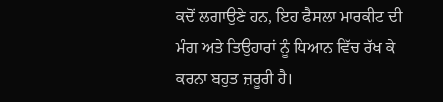ਕਦੋਂ ਲਗਾਉਣੇ ਹਨ, ਇਹ ਫੈਸਲਾ ਮਾਰਕੀਟ ਦੀ ਮੰਗ ਅਤੇ ਤਿਉਹਾਰਾਂ ਨੂੰ ਧਿਆਨ ਵਿੱਚ ਰੱਖ ਕੇ ਕਰਨਾ ਬਹੁਤ ਜ਼ਰੂਰੀ ਹੈ।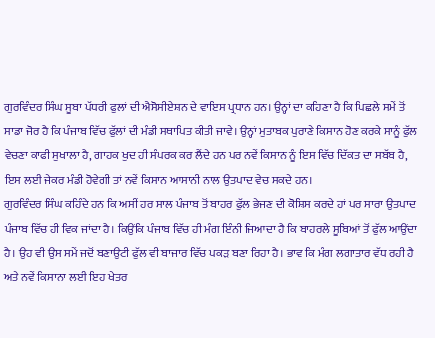ਗੁਰਵਿੰਦਰ ਸਿੰਘ ਸੂਬਾ ਪੱਧਰੀ ਫੁਲਾਂ ਦੀ ਐਸੋਸੀਏਸ਼ਨ ਦੇ ਵਾਇਸ ਪ੍ਰਧਾਨ ਹਨ। ਉਨ੍ਹਾਂ ਦਾ ਕਹਿਣਾ ਹੈ ਕਿ ਪਿਛਲੇ ਸਮੇਂ ਤੋਂ ਸਾਡਾ ਜੋਰ ਹੈ ਕਿ ਪੰਜਾਬ ਵਿੱਚ ਫੁੱਲਾਂ ਦੀ ਮੰਡੀ ਸਥਾਪਿਤ ਕੀਤੀ ਜਾਵੇ। ਉਨ੍ਹਾਂ ਮੁਤਾਬਕ ਪੁਰਾਣੇ ਕਿਸਾਨ ਹੋਣ ਕਰਕੇ ਸਾਨੂੰ ਫੁੱਲ ਵੇਚਣਾ ਕਾਫੀ ਸੁਖਾਲਾ ਹੈ, ਗਾਹਕ ਖੁਦ ਹੀ ਸੰਪਰਕ ਕਰ ਲੈਂਦੇ ਹਨ ਪਰ ਨਵੇਂ ਕਿਸਾਨ ਨੂੰ ਇਸ ਵਿੱਚ ਦਿੱਕਤ ਦਾ ਸਬੱਬ ਹੈ, ਇਸ ਲਈ ਜੇਕਰ ਮੰਡੀ ਹੋਵੇਗੀ ਤਾਂ ਨਵੇਂ ਕਿਸਾਨ ਆਸਾਨੀ ਨਾਲ ਉਤਪਾਦ ਵੇਚ ਸਕਦੇ ਹਨ।
ਗੁਰਵਿੰਦਰ ਸਿੰਘ ਕਹਿੰਦੇ ਹਨ ਕਿ ਅਸੀਂ ਹਰ ਸਾਲ ਪੰਜਾਬ ਤੋਂ ਬਾਹਰ ਫੁੱਲ ਭੇਜਣ ਦੀ ਕੋਸ਼ਿਸ ਕਰਦੇ ਹਾਂ ਪਰ ਸਾਰਾ ਉਤਪਾਦ ਪੰਜਾਬ ਵਿੱਚ ਹੀ ਵਿਕ ਜਾਂਦਾ ਹੈ। ਕਿਉਂਕਿ ਪੰਜਾਬ ਵਿੱਚ ਹੀ ਮੰਗ ਇੰਨੀ ਜਿਆਦਾ ਹੈ ਕਿ ਬਾਹਰਲੇ ਸੂਬਿਆਂ ਤੋਂ ਫੁੱਲ ਆਉਂਦਾ ਹੈ। ਉਹ ਵੀ ਉਸ ਸਮੇਂ ਜਦੋਂ ਬਣਾਉਟੀ ਫੁੱਲ ਵੀ ਬਾਜਾਰ ਵਿੱਚ ਪਕੜ ਬਣਾ ਰਿਹਾ ਹੈ। ਭਾਵ ਕਿ ਮੰਗ ਲਗਾਤਾਰ ਵੱਧ ਰਹੀ ਹੈ ਅਤੇ ਨਵੇਂ ਕਿਸਾਨਾ ਲਈ ਇਹ ਖੇਤਰ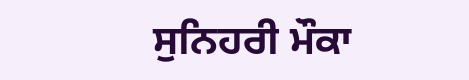ਸੁਨਿਹਰੀ ਮੌਕਾ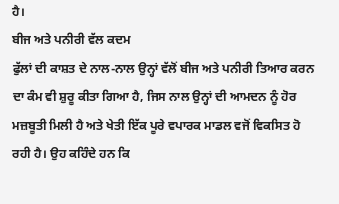ਹੈ।
ਬੀਜ ਅਤੇ ਪਨੀਰੀ ਵੱਲ ਕਦਮ
ਫੁੱਲਾਂ ਦੀ ਕਾਸ਼ਤ ਦੇ ਨਾਲ-ਨਾਲ ਉਨ੍ਹਾਂ ਵੱਲੋਂ ਬੀਜ ਅਤੇ ਪਨੀਰੀ ਤਿਆਰ ਕਰਨ ਦਾ ਕੰਮ ਵੀ ਸ਼ੁਰੂ ਕੀਤਾ ਗਿਆ ਹੈ, ਜਿਸ ਨਾਲ ਉਨ੍ਹਾਂ ਦੀ ਆਮਦਨ ਨੂੰ ਹੋਰ ਮਜ਼ਬੂਤੀ ਮਿਲੀ ਹੈ ਅਤੇ ਖੇਤੀ ਇੱਕ ਪੂਰੇ ਵਪਾਰਕ ਮਾਡਲ ਵਜੋਂ ਵਿਕਸਿਤ ਹੋ ਰਹੀ ਹੈ। ਉਹ ਕਹਿੰਦੇ ਹਨ ਕਿ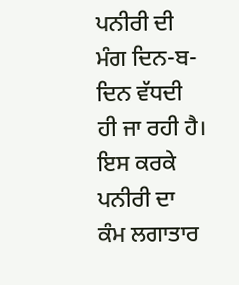ਪਨੀਰੀ ਦੀ ਮੰਗ ਦਿਨ-ਬ-ਦਿਨ ਵੱਧਦੀ ਹੀ ਜਾ ਰਹੀ ਹੈ। ਇਸ ਕਰਕੇ ਪਨੀਰੀ ਦਾ ਕੰਮ ਲਗਾਤਾਰ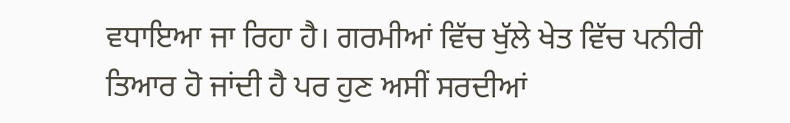ਵਧਾਇਆ ਜਾ ਰਿਹਾ ਹੈ। ਗਰਮੀਆਂ ਵਿੱਚ ਖੁੱਲੇ ਖੇਤ ਵਿੱਚ ਪਨੀਰੀ ਤਿਆਰ ਹੋ ਜਾਂਦੀ ਹੈ ਪਰ ਹੁਣ ਅਸੀਂ ਸਰਦੀਆਂ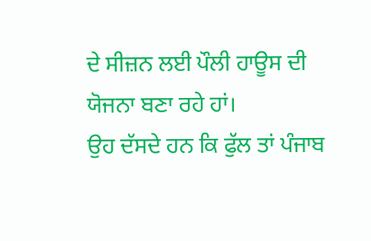ਦੇ ਸੀਜ਼ਨ ਲਈ ਪੌਲੀ ਹਾਊਸ ਦੀ ਯੋਜਨਾ ਬਣਾ ਰਹੇ ਹਾਂ।
ਉਹ ਦੱਸਦੇ ਹਨ ਕਿ ਫੁੱਲ ਤਾਂ ਪੰਜਾਬ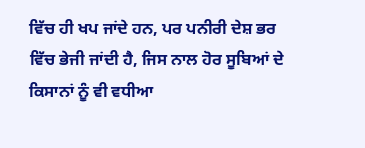ਵਿੱਚ ਹੀ ਖਪ ਜਾਂਦੇ ਹਨ, ਪਰ ਪਨੀਰੀ ਦੇਸ਼ ਭਰ ਵਿੱਚ ਭੇਜੀ ਜਾਂਦੀ ਹੈ, ਜਿਸ ਨਾਲ ਹੋਰ ਸੂਬਿਆਂ ਦੇ ਕਿਸਾਨਾਂ ਨੂੰ ਵੀ ਵਧੀਆ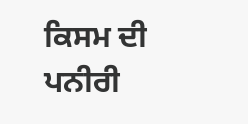ਕਿਸਮ ਦੀ ਪਨੀਰੀ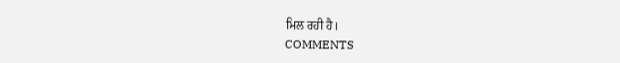ਮਿਲ ਰਹੀ ਹੈ।
COMMENTS